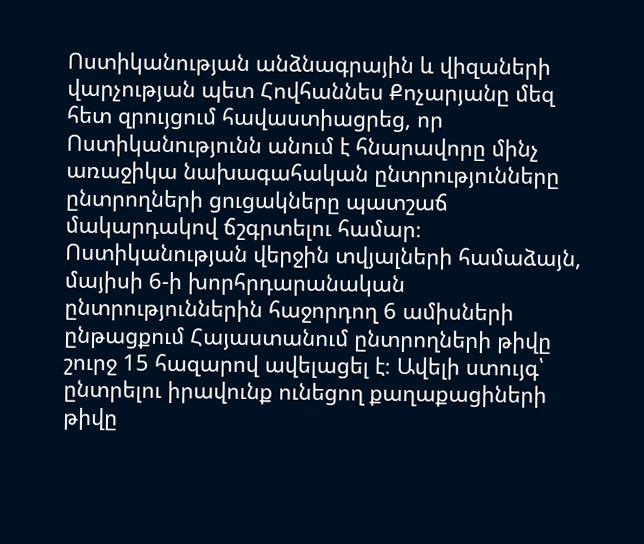Ոստիկանության անձնագրային և վիզաների վարչության պետ Հովհաննես Քոչարյանը մեզ հետ զրույցում հավաստիացրեց, որ Ոստիկանությունն անում է հնարավորը մինչ առաջիկա նախագահական ընտրությունները ընտրողների ցուցակները պատշաճ մակարդակով ճշգրտելու համար։
Ոստիկանության վերջին տվյալների համաձայն, մայիսի 6-ի խորհրդարանական ընտրություններին հաջորդող 6 ամիսների ընթացքում Հայաստանում ընտրողների թիվը շուրջ 15 հազարով ավելացել է։ Ավելի ստույգ՝ ընտրելու իրավունք ունեցող քաղաքացիների թիվը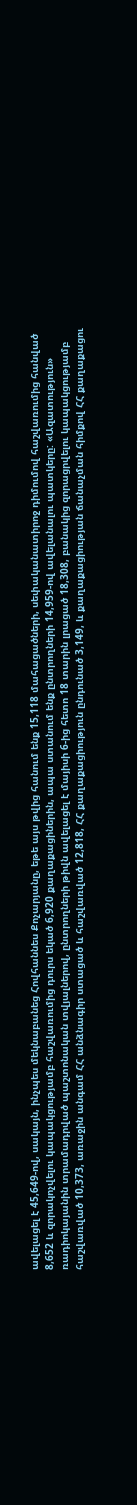ավելացել է 45,649-ով, սակայն, ինչպես մեկնաբանեց Հովհաննես Քոչարյանը, եթե այս թվից հանում ենք 15,118 մահացածների, սեփականատիրոջ դիմումով հաշվառումից հանված 8,652 և զորակոչվելու կապակցությամբ հաշվառումից դուրս եկած 6,920 քաղաքացիներին, ապա ստանում ենք ընտրողների 14,959-ով ավելանալու պատկերը: «Ազատություն» ռադիոկայանին տրամադրված պաշտոնական տվյալներով, ընտրողների թիվն ավելացել է մայիսի 6-ից հետո 18 տարին լրացած 18,308, բանակից զորացրվելու կապակցությամբ հաշվառված 10,373, առաջին անգամ ՀՀ անձնագիր ստացած և հաշվառված 12,818, ՀՀ քաղաքացիություն ընդունած 3,149, և քաղաքացիության ճանաչման հիմքով ՀՀ քաղաքացու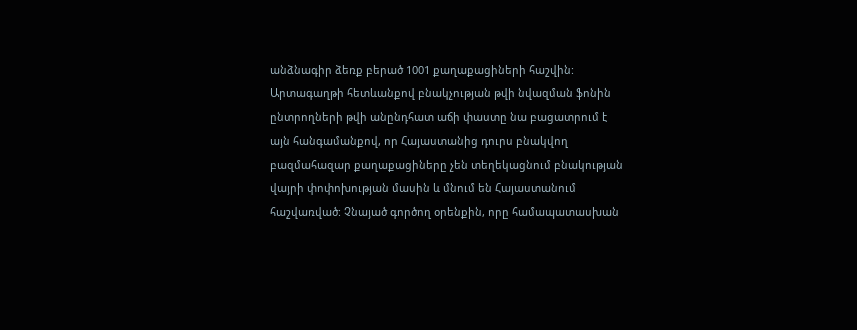անձնագիր ձեռք բերած 1001 քաղաքացիների հաշվին:
Արտագաղթի հետևանքով բնակչության թվի նվազման ֆոնին ընտրողների թվի անընդհատ աճի փաստը նա բացատրում է այն հանգամանքով, որ Հայաստանից դուրս բնակվող բազմահազար քաղաքացիները չեն տեղեկացնում բնակության վայրի փոփոխության մասին և մնում են Հայաստանում հաշվառված: Չնայած գործող օրենքին, որը համապատասխան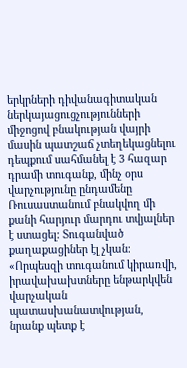երկրների դիվանագիտական ներկայացուցչությունների միջոցով բնակության վայրի մասին պատշաճ չտեղեկացնելու դեպքում սահմանել է 3 հազար դրամի տուգանք, մինչ օրս վարչությունը ընդամենը Ռուսաստանում բնակվող մի քանի հարյուր մարդու տվյալներ է ստացել: Տուգանված քաղաքացիներ էլ չկան։
«Որպեսզի տուգանում կիրառվի, իրավախախտները ենթարկվեն վարչական պատասխանատվության, նրանք պետք է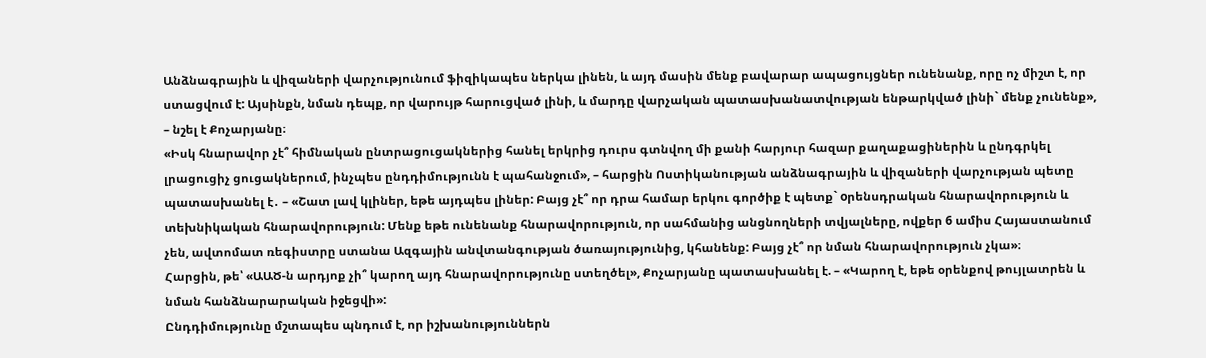Անձնագրային և վիզաների վարչությունում ֆիզիկապես ներկա լինեն, և այդ մասին մենք բավարար ապացույցներ ունենանք, որը ոչ միշտ է, որ ստացվում է: Այսինքն, նման դեպք, որ վարույթ հարուցված լինի, և մարդը վարչական պատասխանատվության ենթարկված լինի` մենք չունենք», – նշել է Քոչարյանը։
«Իսկ հնարավոր չէ՞ հիմնական ընտրացուցակներից հանել երկրից դուրս գտնվող մի քանի հարյուր հազար քաղաքացիներին և ընդգրկել լրացուցիչ ցուցակներում, ինչպես ընդդիմությունն է պահանջում», – հարցին Ոստիկանության անձնագրային և վիզաների վարչության պետը պատասխանել է․ – «Շատ լավ կլիներ, եթե այդպես լիներ: Բայց չէ՞ որ դրա համար երկու գործիք է պետք` оրենսդրական հնարավորություն և տեխնիկական հնարավորություն: Մենք եթե ունենանք հնարավորություն, որ սահմանից անցնողների տվյալները, ովքեր 6 ամիս Հայաստանում չեն, ավտոմատ ռեգիստրը ստանա Ազգային անվտանգության ծառայությունից, կհանենք: Բայց չէ՞ որ նման հնարավորություն չկա»։
Հարցին, թե՝ «ԱԱԾ-ն արդյոք չի՞ կարող այդ հնարավորությունը ստեղծել», Քոչարյանը պատասխանել է. – «Կարող է, եթե օրենքով թույլատրեն և նման հանձնարարական իջեցվի»:
Ընդդիմությունը մշտապես պնդում է, որ իշխանություններն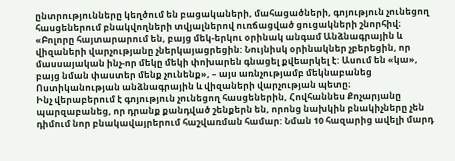ընտրությունները կեղծում են բացակաների, մահացածների, գոյություն չունեցող հասցեներում բնակվողների տվյալներով ուռճացված ցուցակների շնորհիվ։
«Բոլորը հայտարարում են, բայց մեկ-երկու օրինակ անգամ Անձնագրային և վիզաների վարչությանը չներկայացրեցին: Նույնիսկ օրինակներ չբերեցին, որ մասսայական ինչ-որ մեկը մեկի փոխարեն գնացել քվեարկել է: Ասում են «կա», բայց նման փաստեր մենք չունենք», – այս առնչությամբ մեկնաբանեց Ոստիկանության անձնագրային և վիզաների վարչության պետը։
Ինչ վերաբերում է գոյություն չունեցող հասցեներին, Հովհաննես Քոչարյանը պարզաբանեց, որ դրանք քանդված շենքերն են, որոնց նախկին բնակիչները չեն դիմում նոր բնակավայրերում հաշվառման համար: Նման 10 հազարից ավելի մարդ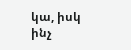կա, իսկ ինչ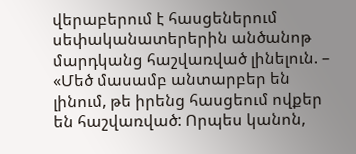վերաբերում է հասցեներում սեփականատերերին անծանոթ մարդկանց հաշվառված լինելուն. – «Մեծ մասամբ անտարբեր են լինում, թե իրենց հասցեում ովքեր են հաշվառված: Որպես կանոն,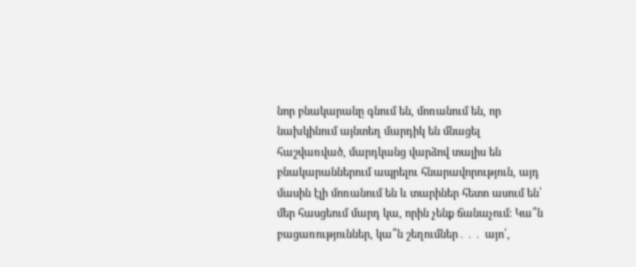նոր բնակարանը գնում են, մոռանում են, որ նախկինում այնտեղ մարդիկ են մնացել հաշվառված, մարդկանց վարձով տալիս են բնակարաններում ապրելու հնարավորություն, այդ մասին էլի մոռանում են և տարիներ հետո ասում են՝ մեր հասցեում մարդ կա, որին չենք ճանաչում: Կա՞ն բացառություններ, կա՞ն շեղումներ․․․ այո՛,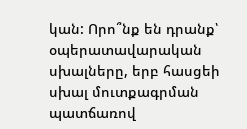կան: Որո՞նք են դրանք՝ օպերատավարական սխալները, երբ հասցեի սխալ մուտքագրման պատճառով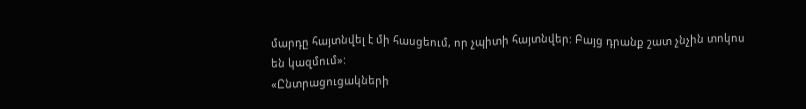մարդը հայտնվել է մի հասցեում, որ չպիտի հայտնվեր: Բայց դրանք շատ չնչին տոկոս են կազմում»:
«Ընտրացուցակների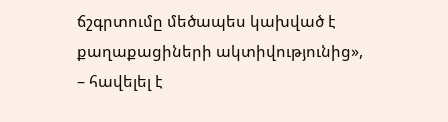ճշգրտումը մեծապես կախված է քաղաքացիների ակտիվությունից», – հավելել է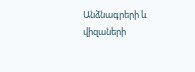Անձնագրերի և վիզաների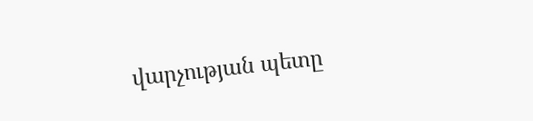վարչության պետը